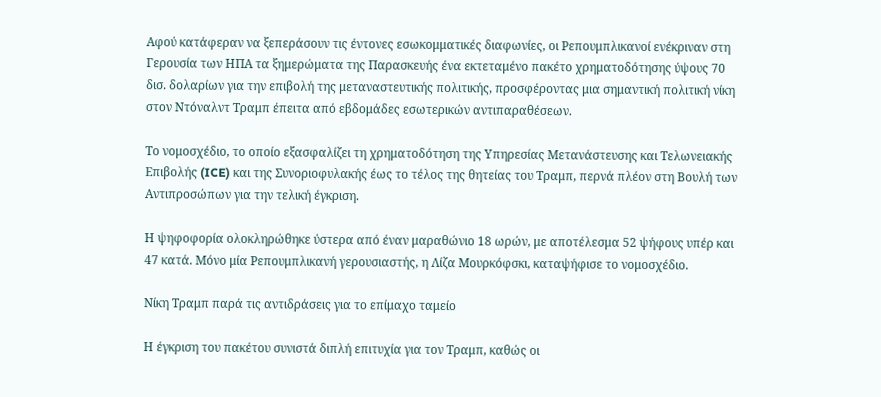Αφού κατάφεραν να ξεπεράσουν τις έντονες εσωκομματικές διαφωνίες, οι Ρεπουμπλικανοί ενέκριναν στη Γερουσία των ΗΠΑ τα ξημερώματα της Παρασκευής ένα εκτεταμένο πακέτο χρηματοδότησης ύψους 70 δισ. δολαρίων για την επιβολή της μεταναστευτικής πολιτικής, προσφέροντας μια σημαντική πολιτική νίκη στον Ντόναλντ Τραμπ έπειτα από εβδομάδες εσωτερικών αντιπαραθέσεων.

Το νομοσχέδιο, το οποίο εξασφαλίζει τη χρηματοδότηση της Υπηρεσίας Μετανάστευσης και Τελωνειακής Επιβολής (ICE) και της Συνοριοφυλακής έως το τέλος της θητείας του Τραμπ, περνά πλέον στη Βουλή των Αντιπροσώπων για την τελική έγκριση.

Η ψηφοφορία ολοκληρώθηκε ύστερα από έναν μαραθώνιο 18 ωρών, με αποτέλεσμα 52 ψήφους υπέρ και 47 κατά. Μόνο μία Ρεπουμπλικανή γερουσιαστής, η Λίζα Μουρκόφσκι, καταψήφισε το νομοσχέδιο.

Νίκη Τραμπ παρά τις αντιδράσεις για το επίμαχο ταμείο

Η έγκριση του πακέτου συνιστά διπλή επιτυχία για τον Τραμπ, καθώς οι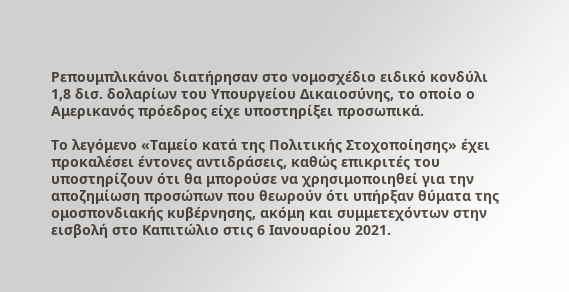Ρεπουμπλικάνοι διατήρησαν στο νομοσχέδιο ειδικό κονδύλι 1,8 δισ. δολαρίων του Υπουργείου Δικαιοσύνης, το οποίο ο Αμερικανός πρόεδρος είχε υποστηρίξει προσωπικά.

Το λεγόμενο «Ταμείο κατά της Πολιτικής Στοχοποίησης» έχει προκαλέσει έντονες αντιδράσεις, καθώς επικριτές του υποστηρίζουν ότι θα μπορούσε να χρησιμοποιηθεί για την αποζημίωση προσώπων που θεωρούν ότι υπήρξαν θύματα της ομοσπονδιακής κυβέρνησης, ακόμη και συμμετεχόντων στην εισβολή στο Καπιτώλιο στις 6 Ιανουαρίου 2021.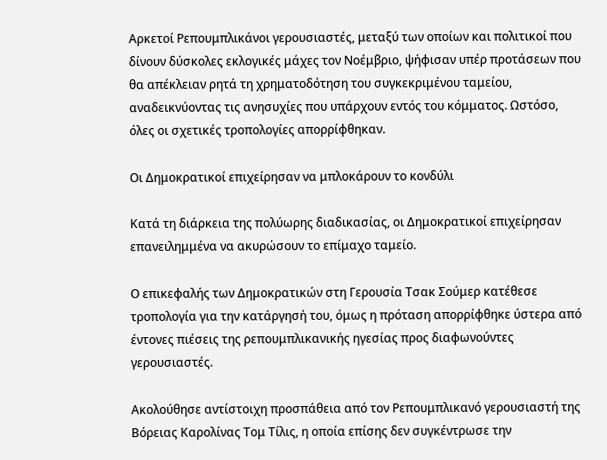Αρκετοί Ρεπουμπλικάνοι γερουσιαστές, μεταξύ των οποίων και πολιτικοί που δίνουν δύσκολες εκλογικές μάχες τον Νοέμβριο, ψήφισαν υπέρ προτάσεων που θα απέκλειαν ρητά τη χρηματοδότηση του συγκεκριμένου ταμείου, αναδεικνύοντας τις ανησυχίες που υπάρχουν εντός του κόμματος. Ωστόσο, όλες οι σχετικές τροπολογίες απορρίφθηκαν.

Οι Δημοκρατικοί επιχείρησαν να μπλοκάρουν το κονδύλι

Κατά τη διάρκεια της πολύωρης διαδικασίας, οι Δημοκρατικοί επιχείρησαν επανειλημμένα να ακυρώσουν το επίμαχο ταμείο.

Ο επικεφαλής των Δημοκρατικών στη Γερουσία Τσακ Σούμερ κατέθεσε τροπολογία για την κατάργησή του, όμως η πρόταση απορρίφθηκε ύστερα από έντονες πιέσεις της ρεπουμπλικανικής ηγεσίας προς διαφωνούντες γερουσιαστές.

Ακολούθησε αντίστοιχη προσπάθεια από τον Ρεπουμπλικανό γερουσιαστή της Βόρειας Καρολίνας Τομ Τίλις, η οποία επίσης δεν συγκέντρωσε την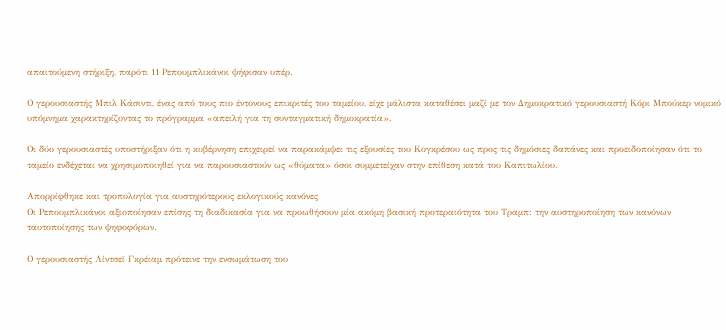απαιτούμενη στήριξη, παρότι 11 Ρεπουμπλικάνοι ψήφισαν υπέρ.

Ο γερουσιαστής Μπιλ Κάσιντι, ένας από τους πιο έντονους επικριτές του ταμείου, είχε μάλιστα καταθέσει μαζί με τον Δημοκρατικό γερουσιαστή Κόρι Μπούκερ νομικό υπόμνημα χαρακτηρίζοντας το πρόγραμμα «απειλή για τη συνταγματική δημοκρατία».

Οι δύο γερουσιαστές υποστήριξαν ότι η κυβέρνηση επιχειρεί να παρακάμψει τις εξουσίες του Κογκρέσου ως προς τις δημόσιες δαπάνες και προειδοποίησαν ότι το ταμείο ενδέχεται να χρησιμοποιηθεί για να παρουσιαστούν ως «θύματα» όσοι συμμετείχαν στην επίθεση κατά του Καπιτωλίου.

Απορρίφθηκε και τροπολογία για αυστηρότερους εκλογικούς κανόνες
Οι Ρεπουμπλικάνοι αξιοποίησαν επίσης τη διαδικασία για να προωθήσουν μία ακόμη βασική προτεραιότητα του Τραμπ: την αυστηροποίηση των κανόνων ταυτοποίησης των ψηφοφόρων.

Ο γερουσιαστής Λίντσεϊ Γκρέιαμ πρότεινε την ενσωμάτωση του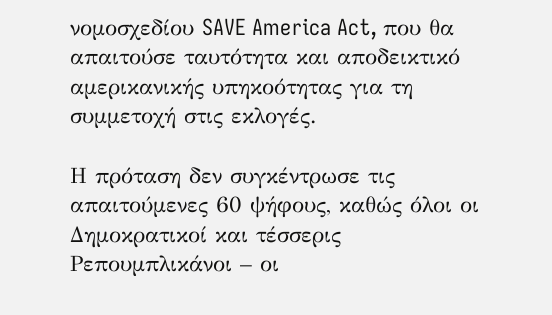νομοσχεδίου SAVE America Act, που θα απαιτούσε ταυτότητα και αποδεικτικό αμερικανικής υπηκοότητας για τη συμμετοχή στις εκλογές.

Η πρόταση δεν συγκέντρωσε τις απαιτούμενες 60 ψήφους, καθώς όλοι οι Δημοκρατικοί και τέσσερις Ρεπουμπλικάνοι – οι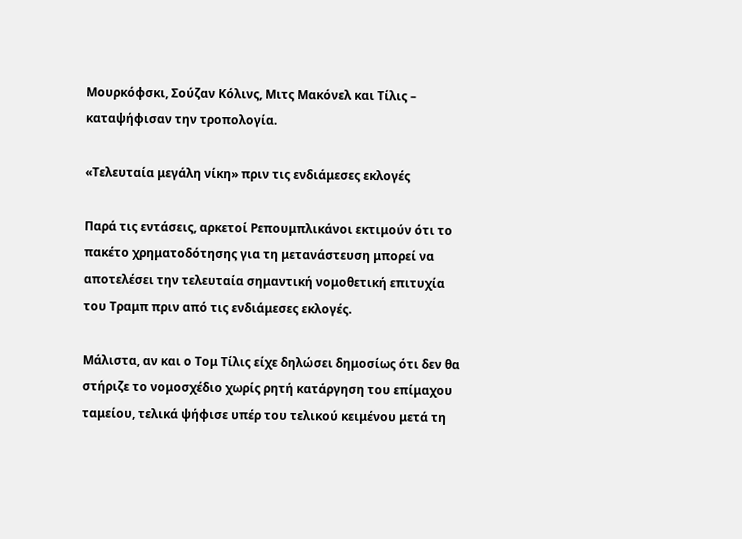Μουρκόφσκι, Σούζαν Κόλινς, Μιτς Μακόνελ και Τίλις – καταψήφισαν την τροπολογία.

«Τελευταία μεγάλη νίκη» πριν τις ενδιάμεσες εκλογές

Παρά τις εντάσεις, αρκετοί Ρεπουμπλικάνοι εκτιμούν ότι το πακέτο χρηματοδότησης για τη μετανάστευση μπορεί να αποτελέσει την τελευταία σημαντική νομοθετική επιτυχία του Τραμπ πριν από τις ενδιάμεσες εκλογές.

Μάλιστα, αν και ο Τομ Τίλις είχε δηλώσει δημοσίως ότι δεν θα στήριζε το νομοσχέδιο χωρίς ρητή κατάργηση του επίμαχου ταμείου, τελικά ψήφισε υπέρ του τελικού κειμένου μετά τη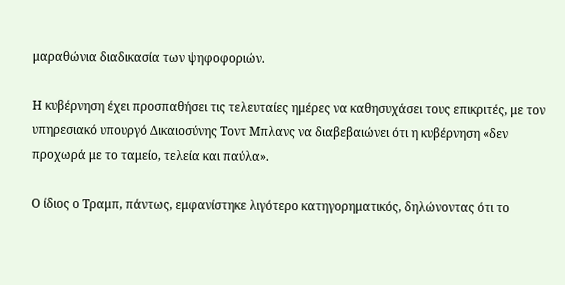μαραθώνια διαδικασία των ψηφοφοριών.

Η κυβέρνηση έχει προσπαθήσει τις τελευταίες ημέρες να καθησυχάσει τους επικριτές, με τον υπηρεσιακό υπουργό Δικαιοσύνης Τοντ Μπλανς να διαβεβαιώνει ότι η κυβέρνηση «δεν προχωρά με το ταμείο, τελεία και παύλα».

Ο ίδιος ο Τραμπ, πάντως, εμφανίστηκε λιγότερο κατηγορηματικός, δηλώνοντας ότι το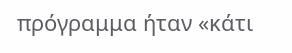πρόγραμμα ήταν «κάτι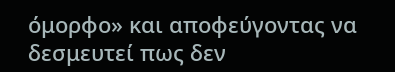όμορφο» και αποφεύγοντας να δεσμευτεί πως δεν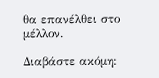θα επανέλθει στο μέλλον.

Διαβάστε ακόμη: